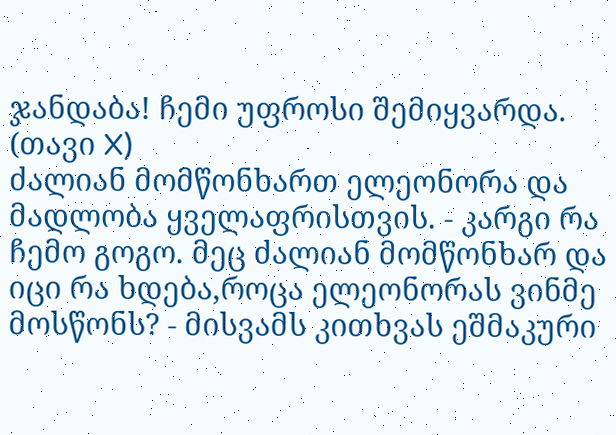ჯანდაბა! ჩემი უფროსი შემიყვარდა. (თავი X)
ძალიან მომწონხართ ელეონორა და მადლობა ყველაფრისთვის. - კარგი რა ჩემო გოგო. მეც ძალიან მომწონხარ და იცი რა ხდება,როცა ელეონორას ვინმე მოსწონს? - მისვამს კითხვას ეშმაკური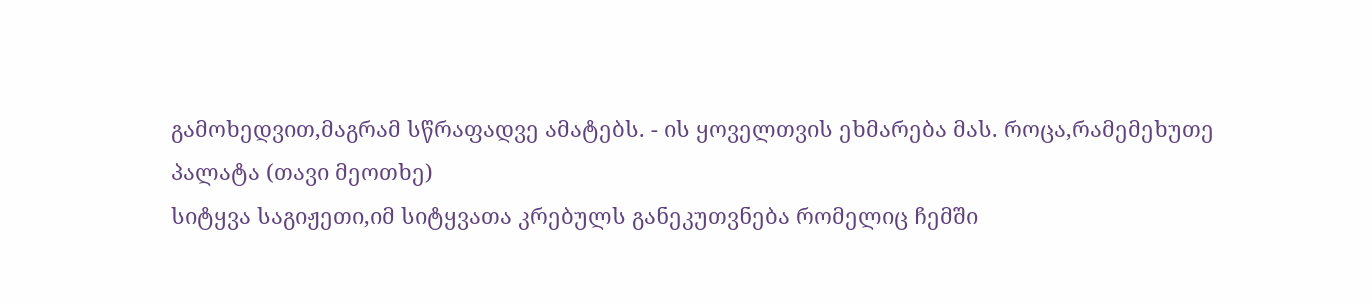გამოხედვით,მაგრამ სწრაფადვე ამატებს. - ის ყოველთვის ეხმარება მას. როცა,რამემეხუთე პალატა (თავი მეოთხე)
სიტყვა საგიჟეთი,იმ სიტყვათა კრებულს განეკუთვნება რომელიც ჩემში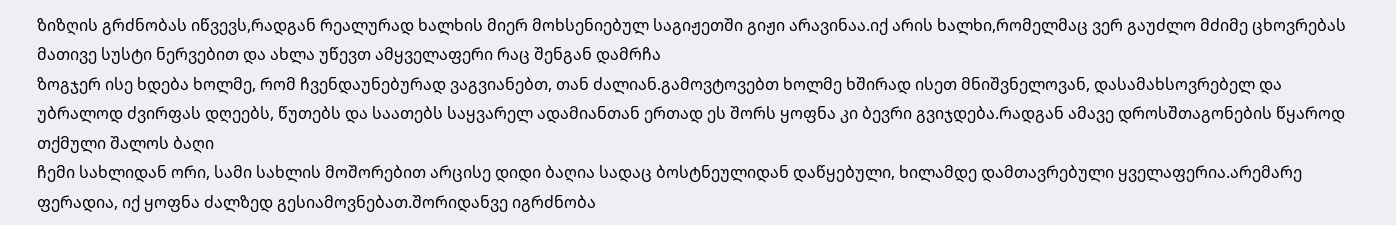ზიზღის გრძნობას იწვევს,რადგან რეალურად ხალხის მიერ მოხსენიებულ საგიჟეთში გიჟი არავინაა.იქ არის ხალხი,რომელმაც ვერ გაუძლო მძიმე ცხოვრებას მათივე სუსტი ნერვებით და ახლა უწევთ ამყველაფერი რაც შენგან დამრჩა
ზოგჯერ ისე ხდება ხოლმე, რომ ჩვენდაუნებურად ვაგვიანებთ, თან ძალიან.გამოვტოვებთ ხოლმე ხშირად ისეთ მნიშვნელოვან, დასამახსოვრებელ და უბრალოდ ძვირფას დღეებს, წუთებს და საათებს საყვარელ ადამიანთან ერთად ეს შორს ყოფნა კი ბევრი გვიჯდება.რადგან ამავე დროსშთაგონების წყაროდ თქმული შალოს ბაღი
ჩემი სახლიდან ორი, სამი სახლის მოშორებით არცისე დიდი ბაღია სადაც ბოსტნეულიდან დაწყებული, ხილამდე დამთავრებული ყველაფერია.არემარე ფერადია, იქ ყოფნა ძალზედ გესიამოვნებათ.შორიდანვე იგრძნობა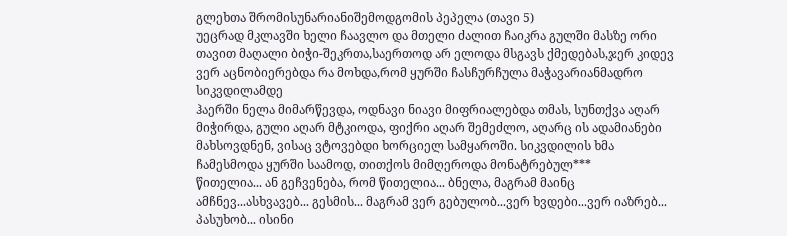გლეხთა შრომისუნარიანიშემოდგომის პეპელა (თავი 5)
უეცრად მკლავში ხელი ჩაავლო და მთელი ძალით ჩაიკრა გულში მასზე ორი თავით მაღალი ბიჭი-შეკრთა,საერთოდ არ ელოდა მსგავს ქმედებას,ჯერ კიდევ ვერ აცნობიერებდა რა მოხდა,რომ ყურში ჩასჩურჩულა მაჭავარიანმადრო სიკვდილამდე
ჰაერში ნელა მიმარწევდა, ოდნავი ნიავი მიფრიალებდა თმას, სუნთქვა აღარ მიჭირდა, გული აღარ მტკიოდა, ფიქრი აღარ შემეძლო, აღარც ის ადამიანები მახსოვდნენ, ვისაც ვტოვებდი ხორციელ სამყაროში. სიკვდილის ხმა ჩამესმოდა ყურში საამოდ, თითქოს მიმღეროდა მონატრებულ***
წითელია... ან გეჩვენება, რომ წითელია... ბნელა, მაგრამ მაინც ამჩნევ...ასხვავებ... გესმის... მაგრამ ვერ გებულობ...ვერ ხვდები...ვერ იაზრებ... პასუხობ... ისინი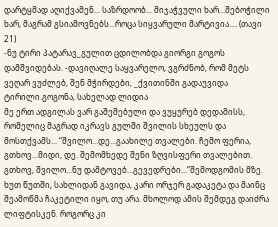დარტყმად აღიქვამენ... საზრდოობ... მიჯაჭვული ხარ...შებოჭილი ხარ, მაგრამ გსიამოვნებს...როცა სიყვარული მარტივია.... (თავი 21)
-ნუ ტირი პატარავ_გულით ცდილობდა გიორგი გოგოს დამშვიდებას. -დავიღალე საყვარელო, ვგრძნობ, რომ მეტს ვეღარ ვუძლებ, შენ მჭირდები, _ქვითინში გადაუვიდა ტირილი.გოგონა, სახელად ლიდია
მე ერთ ადგილას ვარ გაშეშებული და ვუყურებ დედამისს, რომელიც მაგრად იკრავს გულში შვილის სხეულს და მოსთქვამს... “შვილო...დე...გაახილე თვალები. ჩემო ფერია, გთხოვ...მიდი, დე. შემომხედე შენი ზღვისფერი თვალებით. გთხოვ, შვილო...ნუ დამტოვებ...გევედრები...“შემოდგომის მზე.
ხუთ წუთში, სახლიდან გავიდა, კარი ორჯერ გადაკეტა და მაინც შეამოწმა ჩაკეტილი იყო, თუ არა. მხოლოდ ამის შემდეგ დაიძრა ლიფტისკენ. როგორც კი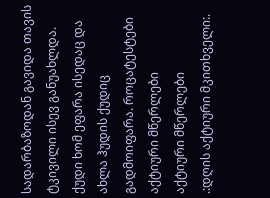სადარბაზოდან გავიდა თავის ტკივილი ისევ განუახლდა. ქუდი ხომ ეფარა ისედაც და ახლა ჰუდის ქუდიც გადმოიფარა. როცატესტები
აქტიური მწერლები
აქტიური მწერლები
.:დღის აქტიური მკითხველი:.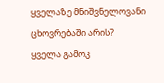ყველაზე მნიშვნელოვანი ცხოვრებაში არის?
ყველა გამოკ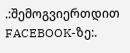.:შემოგვიერთდით FACEBOOK-ზე:.